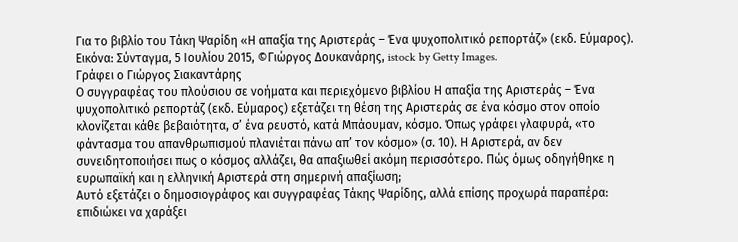Για το βιβλίο του Τάκη Ψαρίδη «Η απαξία της Αριστεράς – Ένα ψυχοπολιτικό ρεπορτάζ» (εκδ. Εύμαρος). Εικόνα: Σύνταγμα, 5 Ιουλίου 2015, ©Γιώργος Δουκανάρης, istock by Getty Images.
Γράφει ο Γιώργος Σιακαντάρης
Ο συγγραφέας του πλούσιου σε νοήματα και περιεχόμενο βιβλίου Η απαξία της Αριστεράς – Ένα ψυχοπολιτικό ρεπορτάζ (εκδ. Εύμαρος) εξετάζει τη θέση της Αριστεράς σε ένα κόσμο στον οποίο κλονίζεται κάθε βεβαιότητα, σ’ ένα ρευστό, κατά Μπάουμαν, κόσμο. Όπως γράφει γλαφυρά, «το φάντασμα του απανθρωπισμού πλανιέται πάνω απ’ τον κόσμο» (σ. 10). Η Αριστερά, αν δεν συνειδητοποιήσει πως ο κόσμος αλλάζει, θα απαξιωθεί ακόμη περισσότερο. Πώς όμως οδηγήθηκε η ευρωπαϊκή και η ελληνική Αριστερά στη σημερινή απαξίωση;
Αυτό εξετάζει ο δημοσιογράφος και συγγραφέας Τάκης Ψαρίδης, αλλά επίσης προχωρά παραπέρα: επιδιώκει να χαράξει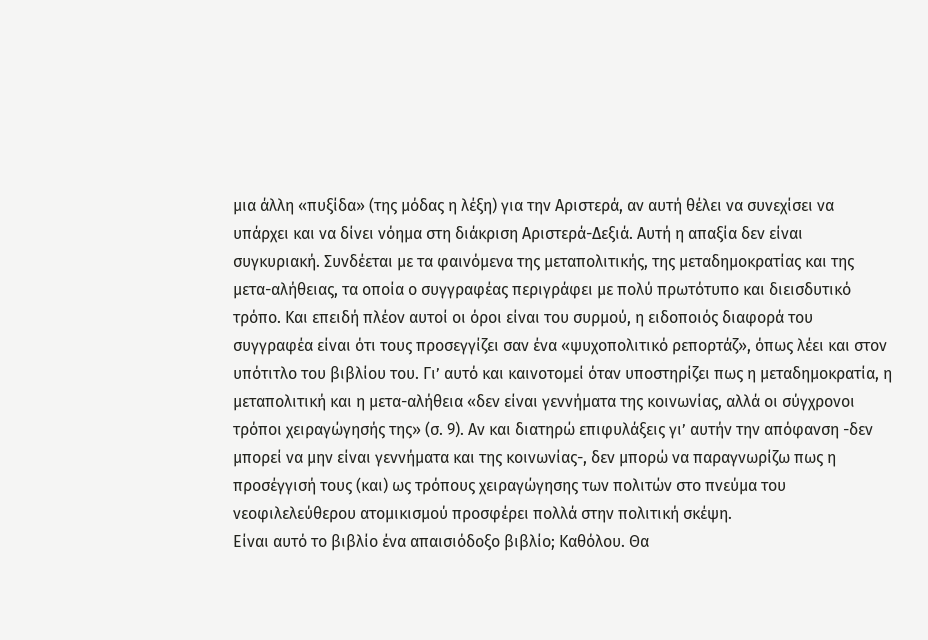μια άλλη «πυξίδα» (της μόδας η λέξη) για την Αριστερά, αν αυτή θέλει να συνεχίσει να υπάρχει και να δίνει νόημα στη διάκριση Αριστερά-Δεξιά. Αυτή η απαξία δεν είναι συγκυριακή. Συνδέεται με τα φαινόμενα της μεταπολιτικής, της μεταδημοκρατίας και της μετα-αλήθειας, τα οποία ο συγγραφέας περιγράφει με πολύ πρωτότυπο και διεισδυτικό τρόπο. Και επειδή πλέον αυτοί οι όροι είναι του συρμού, η ειδοποιός διαφορά του συγγραφέα είναι ότι τους προσεγγίζει σαν ένα «ψυχοπολιτικό ρεπορτάζ», όπως λέει και στον υπότιτλο του βιβλίου του. Γι’ αυτό και καινοτομεί όταν υποστηρίζει πως η μεταδημοκρατία, η μεταπολιτική και η μετα-αλήθεια «δεν είναι γεννήματα της κοινωνίας, αλλά οι σύγχρονοι τρόποι χειραγώγησής της» (σ. 9). Αν και διατηρώ επιφυλάξεις γι’ αυτήν την απόφανση -δεν μπορεί να μην είναι γεννήματα και της κοινωνίας-, δεν μπορώ να παραγνωρίζω πως η προσέγγισή τους (και) ως τρόπους χειραγώγησης των πολιτών στο πνεύμα του νεοφιλελεύθερου ατομικισμού προσφέρει πολλά στην πολιτική σκέψη.
Είναι αυτό το βιβλίο ένα απαισιόδοξο βιβλίο; Καθόλου. Θα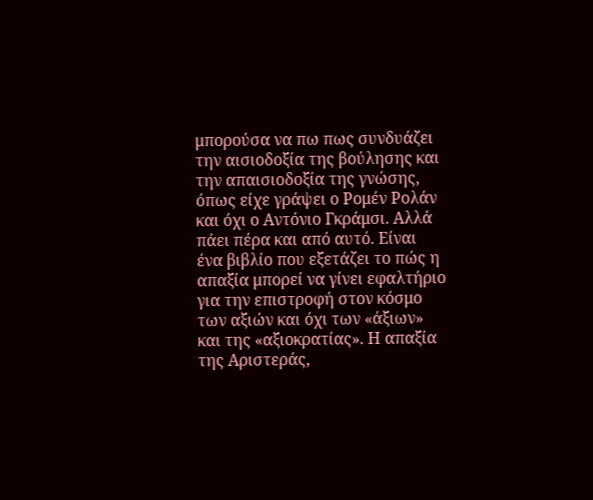μπορούσα να πω πως συνδυάζει την αισιοδοξία της βούλησης και την απαισιοδοξία της γνώσης, όπως είχε γράψει ο Ρομέν Ρολάν και όχι ο Αντόνιο Γκράμσι. Αλλά πάει πέρα και από αυτό. Είναι ένα βιβλίο που εξετάζει το πώς η απαξία μπορεί να γίνει εφαλτήριο για την επιστροφή στον κόσμο των αξιών και όχι των «άξιων» και της «αξιοκρατίας». Η απαξία της Αριστεράς,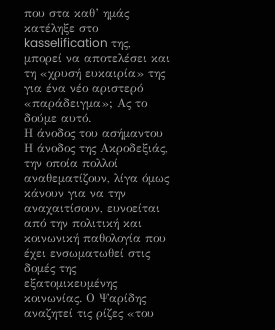που στα καθ’ ημάς κατέληξε στο kasselification της, μπορεί να αποτελέσει και τη «χρυσή ευκαιρία» της για ένα νέο αριστερό «παράδειγμα»; Ας το δούμε αυτό.
Η άνοδος του ασήμαντου
Η άνοδος της Ακροδεξιάς, την οποία πολλοί αναθεματίζουν, λίγα όμως κάνουν για να την αναχαιτίσουν, ευνοείται από την πολιτική και κοινωνική παθολογία που έχει ενσωματωθεί στις δομές της εξατομικευμένης κοινωνίας. Ο Ψαρίδης αναζητεί τις ρίζες «του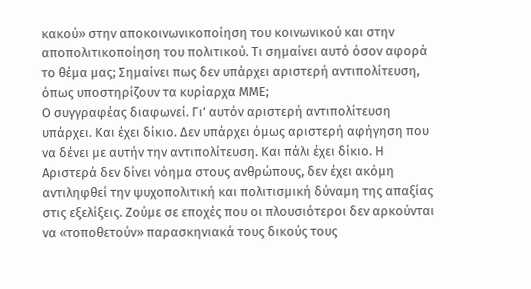κακού» στην αποκοινωνικοποίηση του κοινωνικού και στην αποπολιτικοποίηση του πολιτικού. Τι σημαίνει αυτό όσον αφορά το θέμα μας; Σημαίνει πως δεν υπάρχει αριστερή αντιπολίτευση, όπως υποστηρίζουν τα κυρίαρχα ΜΜΕ;
Ο συγγραφέας διαφωνεί. Γι’ αυτόν αριστερή αντιπολίτευση υπάρχει. Και έχει δίκιο. Δεν υπάρχει όμως αριστερή αφήγηση που να δένει με αυτήν την αντιπολίτευση. Και πάλι έχει δίκιο. Η Αριστερά δεν δίνει νόημα στους ανθρώπους, δεν έχει ακόμη αντιληφθεί την ψυχοπολιτική και πολιτισμική δύναμη της απαξίας στις εξελίξεις. Ζούμε σε εποχές που οι πλουσιότεροι δεν αρκούνται να «τοποθετούν» παρασκηνιακά τους δικούς τους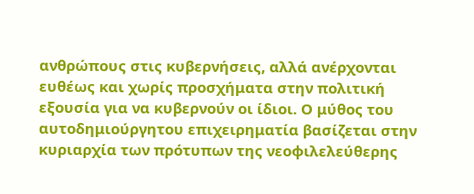ανθρώπους στις κυβερνήσεις, αλλά ανέρχονται ευθέως και χωρίς προσχήματα στην πολιτική εξουσία για να κυβερνούν οι ίδιοι. Ο μύθος του αυτοδημιούργητου επιχειρηματία βασίζεται στην κυριαρχία των πρότυπων της νεοφιλελεύθερης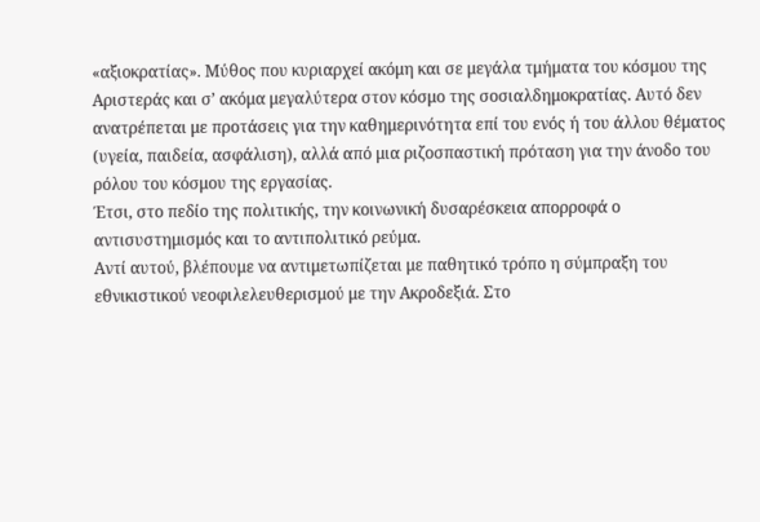«αξιοκρατίας». Μύθος που κυριαρχεί ακόμη και σε μεγάλα τμήματα του κόσμου της Αριστεράς και σ’ ακόμα μεγαλύτερα στον κόσμο της σοσιαλδημοκρατίας. Αυτό δεν ανατρέπεται με προτάσεις για την καθημερινότητα επί του ενός ή του άλλου θέματος (υγεία, παιδεία, ασφάλιση), αλλά από μια ριζοσπαστική πρόταση για την άνοδο του ρόλου του κόσμου της εργασίας.
Έτσι, στο πεδίο της πολιτικής, την κοινωνική δυσαρέσκεια απορροφά ο αντισυστημισμός και το αντιπολιτικό ρεύμα.
Αντί αυτού, βλέπουμε να αντιμετωπίζεται με παθητικό τρόπο η σύμπραξη του εθνικιστικού νεοφιλελευθερισμού με την Ακροδεξιά. Στο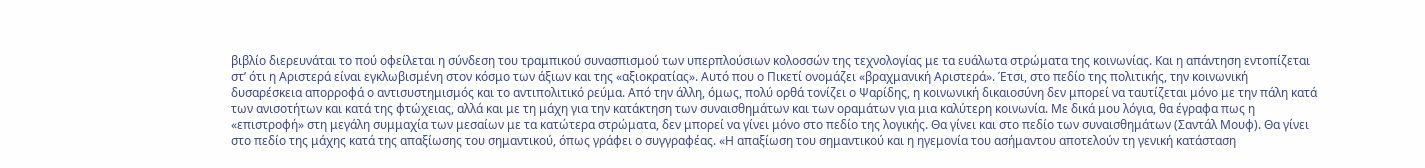βιβλίο διερευνάται το πού οφείλεται η σύνδεση του τραμπικού συνασπισμού των υπερπλούσιων κολοσσών της τεχνολογίας με τα ευάλωτα στρώματα της κοινωνίας. Και η απάντηση εντοπίζεται στ’ ότι η Αριστερά είναι εγκλωβισμένη στον κόσμο των άξιων και της «αξιοκρατίας». Αυτό που ο Πικετί ονομάζει «βραχμανική Αριστερά». Έτσι, στο πεδίο της πολιτικής, την κοινωνική δυσαρέσκεια απορροφά ο αντισυστημισμός και το αντιπολιτικό ρεύμα. Από την άλλη, όμως, πολύ ορθά τονίζει ο Ψαρίδης, η κοινωνική δικαιοσύνη δεν μπορεί να ταυτίζεται μόνο με την πάλη κατά των ανισοτήτων και κατά της φτώχειας, αλλά και με τη μάχη για την κατάκτηση των συναισθημάτων και των οραμάτων για μια καλύτερη κοινωνία. Με δικά μου λόγια, θα έγραφα πως η «επιστροφή» στη μεγάλη συμμαχία των μεσαίων με τα κατώτερα στρώματα, δεν μπορεί να γίνει μόνο στο πεδίο της λογικής. Θα γίνει και στο πεδίο των συναισθημάτων (Σαντάλ Μουφ). Θα γίνει στο πεδίο της μάχης κατά της απαξίωσης του σημαντικού, όπως γράφει ο συγγραφέας. «Η απαξίωση του σημαντικού και η ηγεμονία του ασήμαντου αποτελούν τη γενική κατάσταση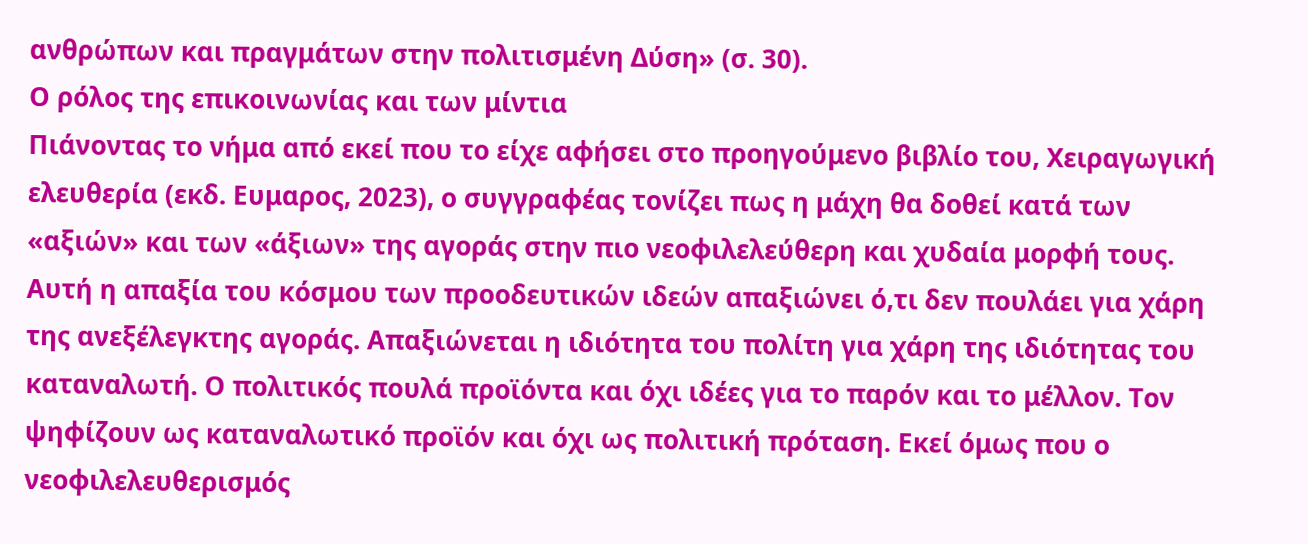ανθρώπων και πραγμάτων στην πολιτισμένη Δύση» (σ. 30).
Ο ρόλος της επικοινωνίας και των μίντια
Πιάνοντας το νήμα από εκεί που το είχε αφήσει στο προηγούμενο βιβλίο του, Χειραγωγική ελευθερία (εκδ. Ευμαρος, 2023), ο συγγραφέας τονίζει πως η μάχη θα δοθεί κατά των «αξιών» και των «άξιων» της αγοράς στην πιο νεοφιλελεύθερη και χυδαία μορφή τους. Αυτή η απαξία του κόσμου των προοδευτικών ιδεών απαξιώνει ό,τι δεν πουλάει για χάρη της ανεξέλεγκτης αγοράς. Απαξιώνεται η ιδιότητα του πολίτη για χάρη της ιδιότητας του καταναλωτή. Ο πολιτικός πουλά προϊόντα και όχι ιδέες για το παρόν και το μέλλον. Τον ψηφίζουν ως καταναλωτικό προϊόν και όχι ως πολιτική πρόταση. Εκεί όμως που ο νεοφιλελευθερισμός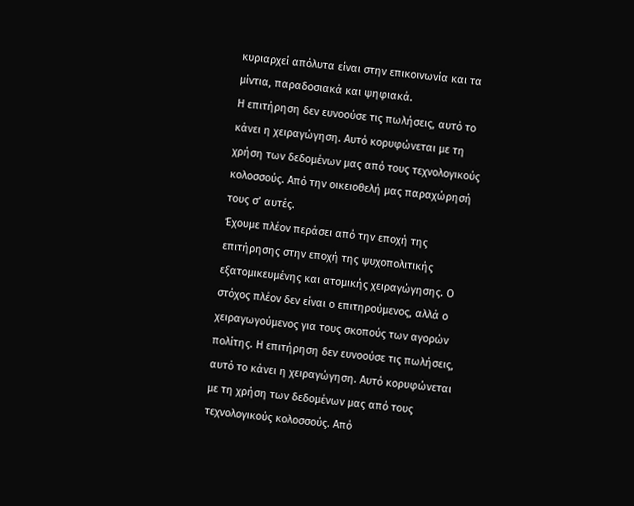κυριαρχεί απόλυτα είναι στην επικοινωνία και τα μίντια, παραδοσιακά και ψηφιακά.
Η επιτήρηση δεν ευνοούσε τις πωλήσεις, αυτό το κάνει η χειραγώγηση. Αυτό κορυφώνεται με τη χρήση των δεδομένων μας από τους τεχνολογικούς κολοσσούς. Από την οικειοθελή μας παραχώρησή τους σ’ αυτές.
Έχουμε πλέον περάσει από την εποχή της επιτήρησης στην εποχή της ψυχοπολιτικής εξατομικευμένης και ατομικής χειραγώγησης. Ο στόχος πλέον δεν είναι ο επιτηρούμενος, αλλά ο χειραγωγούμενος για τους σκοπούς των αγορών πολίτης. Η επιτήρηση δεν ευνοούσε τις πωλήσεις, αυτό το κάνει η χειραγώγηση. Αυτό κορυφώνεται με τη χρήση των δεδομένων μας από τους τεχνολογικούς κολοσσούς. Από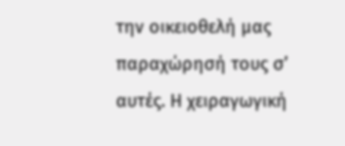την οικειοθελή μας παραχώρησή τους σ’ αυτές. Η χειραγωγική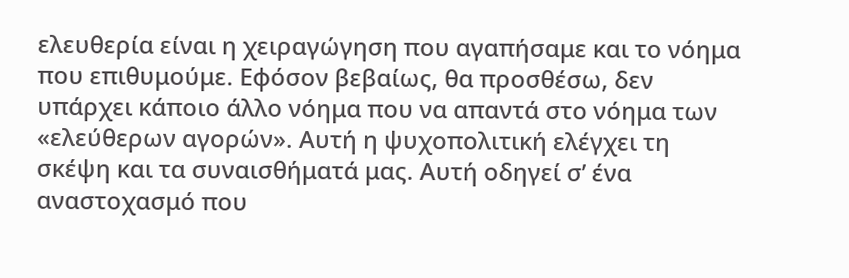ελευθερία είναι η χειραγώγηση που αγαπήσαμε και το νόημα που επιθυμούμε. Εφόσον βεβαίως, θα προσθέσω, δεν υπάρχει κάποιο άλλο νόημα που να απαντά στο νόημα των «ελεύθερων αγορών». Αυτή η ψυχοπολιτική ελέγχει τη σκέψη και τα συναισθήματά μας. Αυτή οδηγεί σ’ ένα αναστοχασμό που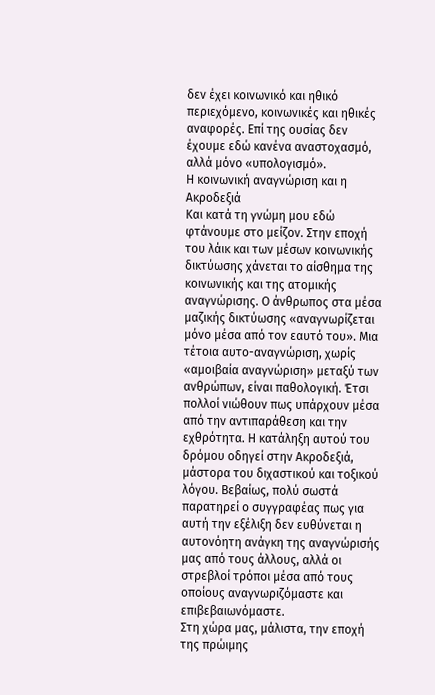δεν έχει κοινωνικό και ηθικό περιεχόμενο, κοινωνικές και ηθικές αναφορές. Επί της ουσίας δεν έχουμε εδώ κανένα αναστοχασμό, αλλά μόνο «υπολογισμό».
Η κοινωνική αναγνώριση και η Ακροδεξιά
Και κατά τη γνώμη μου εδώ φτάνουμε στο μείζον. Στην εποχή του λάικ και των μέσων κοινωνικής δικτύωσης χάνεται το αίσθημα της κοινωνικής και της ατομικής αναγνώρισης. Ο άνθρωπος στα μέσα μαζικής δικτύωσης «αναγνωρίζεται μόνο μέσα από τον εαυτό του». Μια τέτοια αυτο-αναγνώριση, χωρίς «αμοιβαία αναγνώριση» μεταξύ των ανθρώπων, είναι παθολογική. Έτσι πολλοί νιώθουν πως υπάρχουν μέσα από την αντιπαράθεση και την εχθρότητα. Η κατάληξη αυτού του δρόμου οδηγεί στην Ακροδεξιά, μάστορα του διχαστικού και τοξικού λόγου. Βεβαίως, πολύ σωστά παρατηρεί ο συγγραφέας πως για αυτή την εξέλιξη δεν ευθύνεται η αυτονόητη ανάγκη της αναγνώρισής μας από τους άλλους, αλλά οι στρεβλοί τρόποι μέσα από τους οποίους αναγνωριζόμαστε και επιβεβαιωνόμαστε.
Στη χώρα μας, μάλιστα, την εποχή της πρώιμης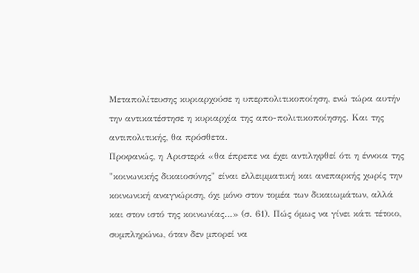Μεταπολίτευσης κυριαρχούσε η υπερπολιτικοποίηση, ενώ τώρα αυτήν την αντικατέστησε η κυριαρχία της απο-πολιτικοποίησης. Και της αντιπολιτικής, θα πρόσθετα.
Προφανώς, η Αριστερά «θα έπρεπε να έχει αντιληφθεί ότι η έννοια της "κοινωνικής δικαιοσύνης" είναι ελλειμματική και ανεπαρκής χωρίς την κοινωνική αναγνώριση, όχι μόνο στον τομέα των δικαιωμάτων, αλλά και στον ιστό της κοινωνίας…» (σ. 61). Πώς όμως να γίνει κάτι τέτοιο, συμπληρώνω, όταν δεν μπορεί να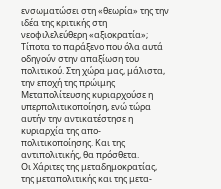ενσωματώσει στη «θεωρία» της την ιδέα της κριτικής στη νεοφιλελεύθερη «αξιοκρατία»; Τίποτα το παράξενο που όλα αυτά οδηγούν στην απαξίωση του πολιτικού. Στη χώρα μας, μάλιστα, την εποχή της πρώιμης Μεταπολίτευσης κυριαρχούσε η υπερπολιτικοποίηση, ενώ τώρα αυτήν την αντικατέστησε η κυριαρχία της απο-πολιτικοποίησης. Και της αντιπολιτικής, θα πρόσθετα.
Οι Χάριτες της μεταδημοκρατίας, της μεταπολιτικής και της μετα-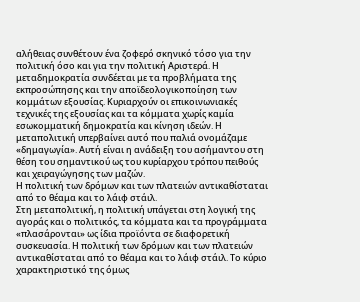αλήθειας συνθέτουν ένα ζοφερό σκηνικό τόσο για την πολιτική όσο και για την πολιτική Αριστερά. Η μεταδημοκρατία συνδέεται με τα προβλήματα της εκπροσώπησης και την αποϊδεολογικοποίηση των κομμάτων εξουσίας. Κυριαρχούν οι επικοινωνιακές τεχνικές της εξουσίας και τα κόμματα χωρίς καμία εσωκομματική δημοκρατία και κίνηση ιδεών. Η μεταπολιτική υπερβαίνει αυτό που παλιά ονομάζαμε «δημαγωγία». Αυτή είναι η ανάδειξη του ασήμαντου στη θέση του σημαντικού ως του κυρίαρχου τρόπου πειθούς και χειραγώγησης των μαζών.
Η πολιτική των δρόμων και των πλατειών αντικαθίσταται από το θέαμα και το λάιφ στάιλ.
Στη μεταπολιτική, η πολιτική υπάγεται στη λογική της αγοράς και ο πολιτικός, τα κόμματα και τα προγράμματα «πλασάρονται» ως ίδια προϊόντα σε διαφορετική συσκευασία. Η πολιτική των δρόμων και των πλατειών αντικαθίσταται από το θέαμα και το λάιφ στάιλ. Το κύριο χαρακτηριστικό της όμως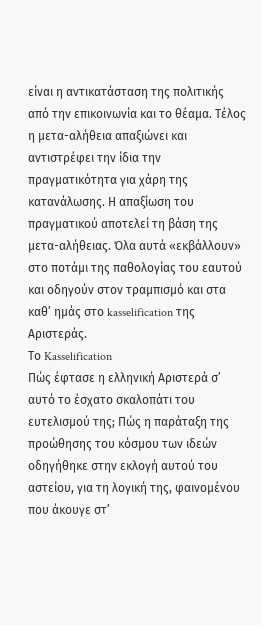είναι η αντικατάσταση της πολιτικής από την επικοινωνία και το θέαμα. Τέλος η μετα-αλήθεια απαξιώνει και αντιστρέφει την ίδια την πραγματικότητα για χάρη της κατανάλωσης. Η απαξίωση του πραγματικού αποτελεί τη βάση της μετα-αλήθειας. Όλα αυτά «εκβάλλουν» στο ποτάμι της παθολογίας του εαυτού και οδηγούν στον τραμπισμό και στα καθ’ ημάς στο kasselification της Αριστεράς.
Το Kasselification
Πώς έφτασε η ελληνική Αριστερά σ’ αυτό το έσχατο σκαλοπάτι του ευτελισμού της; Πώς η παράταξη της προώθησης του κόσμου των ιδεών οδηγήθηκε στην εκλογή αυτού του αστείου, για τη λογική της, φαινομένου που άκουγε στ’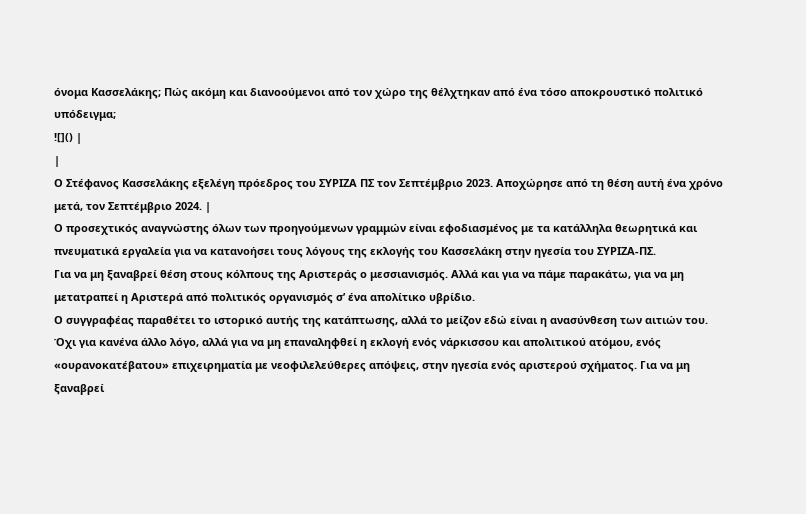όνομα Κασσελάκης; Πώς ακόμη και διανοούμενοι από τον χώρο της θέλχτηκαν από ένα τόσο αποκρουστικό πολιτικό υπόδειγμα;
![]() |
|
Ο Στέφανος Κασσελάκης εξελέγη πρόεδρος του ΣΥΡΙΖΑ ΠΣ τον Σεπτέμβριο 2023. Αποχώρησε από τη θέση αυτή ένα χρόνο μετά, τον Σεπτέμβριο 2024. |
Ο προσεχτικός αναγνώστης όλων των προηγούμενων γραμμών είναι εφοδιασμένος με τα κατάλληλα θεωρητικά και πνευματικά εργαλεία για να κατανοήσει τους λόγους της εκλογής του Κασσελάκη στην ηγεσία του ΣΥΡΙΖΑ-ΠΣ.
Για να μη ξαναβρεί θέση στους κόλπους της Αριστεράς ο μεσσιανισμός. Αλλά και για να πάμε παρακάτω, για να μη μετατραπεί η Αριστερά από πολιτικός οργανισμός σ’ ένα απολίτικο υβρίδιο.
Ο συγγραφέας παραθέτει το ιστορικό αυτής της κατάπτωσης, αλλά το μείζον εδώ είναι η ανασύνθεση των αιτιών του. Όχι για κανένα άλλο λόγο, αλλά για να μη επαναληφθεί η εκλογή ενός νάρκισσου και απολιτικού ατόμου, ενός «ουρανοκατέβατου» επιχειρηματία με νεοφιλελεύθερες απόψεις, στην ηγεσία ενός αριστερού σχήματος. Για να μη ξαναβρεί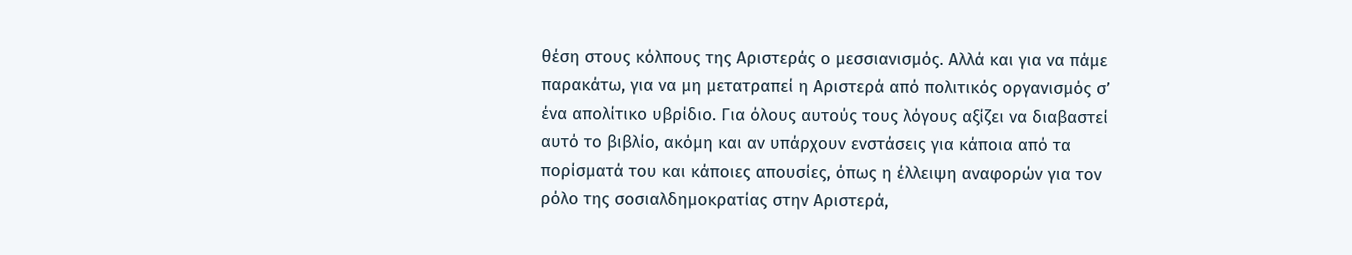θέση στους κόλπους της Αριστεράς ο μεσσιανισμός. Αλλά και για να πάμε παρακάτω, για να μη μετατραπεί η Αριστερά από πολιτικός οργανισμός σ’ ένα απολίτικο υβρίδιο. Για όλους αυτούς τους λόγους αξίζει να διαβαστεί αυτό το βιβλίο, ακόμη και αν υπάρχουν ενστάσεις για κάποια από τα πορίσματά του και κάποιες απουσίες, όπως η έλλειψη αναφορών για τον ρόλο της σοσιαλδημοκρατίας στην Αριστερά,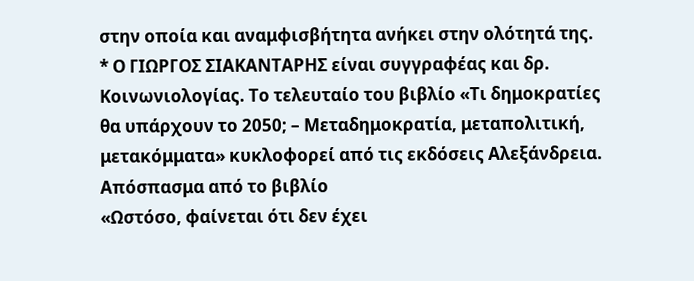στην οποία και αναμφισβήτητα ανήκει στην ολότητά της.
* Ο ΓΙΩΡΓΟΣ ΣΙΑΚΑΝΤΑΡΗΣ είναι συγγραφέας και δρ. Κοινωνιολογίας. Το τελευταίο του βιβλίο «Τι δημοκρατίες θα υπάρχουν το 2050; – Μεταδημοκρατία, μεταπολιτική, μετακόμματα» κυκλοφορεί από τις εκδόσεις Αλεξάνδρεια.
Απόσπασμα από το βιβλίο
«Ωστόσο, φαίνεται ότι δεν έχει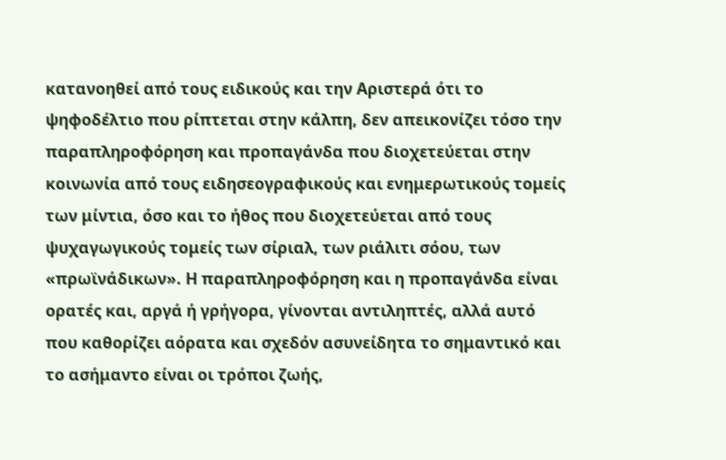κατανοηθεί από τους ειδικούς και την Αριστερά ότι το ψηφοδέλτιο που ρίπτεται στην κάλπη, δεν απεικονίζει τόσο την παραπληροφόρηση και προπαγάνδα που διοχετεύεται στην κοινωνία από τους ειδησεογραφικούς και ενημερωτικούς τομείς των μίντια, όσο και το ήθος που διοχετεύεται από τους ψυχαγωγικούς τομείς των σίριαλ, των ριάλιτι σόου, των «πρωϊνάδικων». Η παραπληροφόρηση και η προπαγάνδα είναι ορατές και, αργά ή γρήγορα, γίνονται αντιληπτές, αλλά αυτό που καθορίζει αόρατα και σχεδόν ασυνείδητα το σημαντικό και το ασήμαντο είναι οι τρόποι ζωής,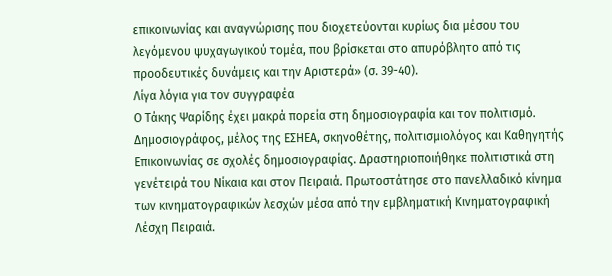επικοινωνίας και αναγνώρισης που διοχετεύονται κυρίως δια μέσου του λεγόμενου ψυχαγωγικού τομέα, που βρίσκεται στο απυρόβλητο από τις προοδευτικές δυνάμεις και την Αριστερά» (σ. 39-40).
Λίγα λόγια για τον συγγραφέα
Ο Τάκης Ψαρίδης έχει μακρά πορεία στη δημοσιογραφία και τον πολιτισμό. Δημοσιογράφος, μέλος της ΕΣΗΕΑ, σκηνοθέτης, πολιτισμιολόγος και Καθηγητής Επικοινωνίας σε σχολές δημοσιογραφίας. Δραστηριοποιήθηκε πολιτιστικά στη γενέτειρά του Νίκαια και στον Πειραιά. Πρωτοστάτησε στο πανελλαδικό κίνημα των κινηματογραφικών λεσχών μέσα από την εμβληματική Κινηματογραφική Λέσχη Πειραιά.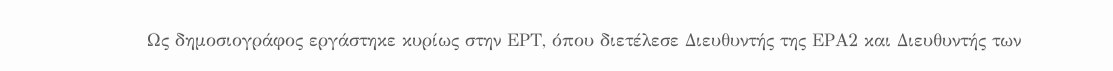Ως δημοσιογράφος εργάστηκε κυρίως στην ΕΡΤ, όπου διετέλεσε Διευθυντής της ΕΡΑ2 και Διευθυντής των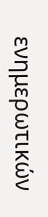ενημερωτικών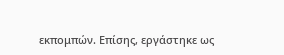εκπομπών. Επίσης, εργάστηκε ως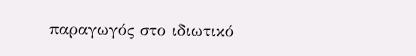παραγωγός στο ιδιωτικό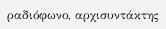ραδιόφωνο, αρχισυντάκτης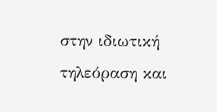στην ιδιωτική τηλεόραση και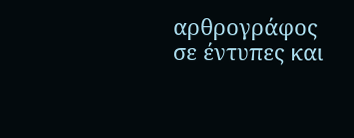αρθρογράφος σε έντυπες και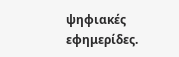ψηφιακές εφημερίδες.